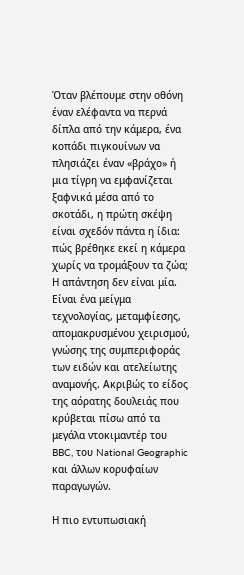Όταν βλέπουμε στην οθόνη έναν ελέφαντα να περνά δίπλα από την κάμερα, ένα κοπάδι πιγκουίνων να πλησιάζει έναν «βράχο» ή μια τίγρη να εμφανίζεται ξαφνικά μέσα από το σκοτάδι, η πρώτη σκέψη είναι σχεδόν πάντα η ίδια: πώς βρέθηκε εκεί η κάμερα χωρίς να τρομάξουν τα ζώα; Η απάντηση δεν είναι μία. Είναι ένα μείγμα τεχνολογίας, μεταμφίεσης, απομακρυσμένου χειρισμού, γνώσης της συμπεριφοράς των ειδών και ατελείωτης αναμονής. Ακριβώς το είδος της αόρατης δουλειάς που κρύβεται πίσω από τα μεγάλα ντοκιμαντέρ του BBC, του National Geographic και άλλων κορυφαίων παραγωγών.

Η πιο εντυπωσιακή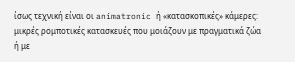ίσως τεχνική είναι οι animatronic ή «κατασκοπικές» κάμερες: μικρές ρομποτικές κατασκευές που μοιάζουν με πραγματικά ζώα ή με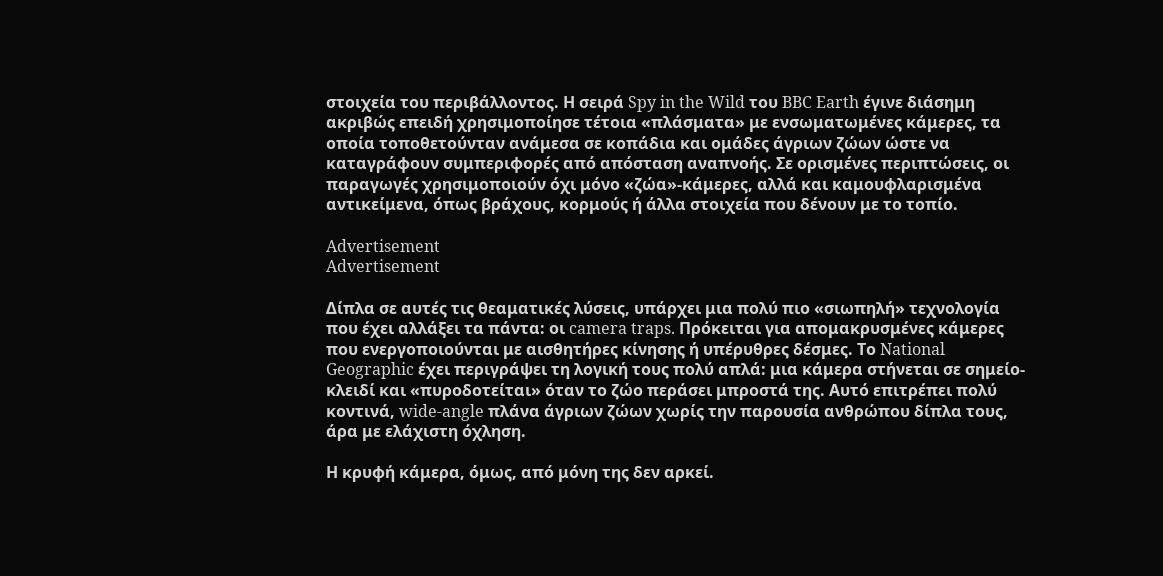στοιχεία του περιβάλλοντος. Η σειρά Spy in the Wild του BBC Earth έγινε διάσημη ακριβώς επειδή χρησιμοποίησε τέτοια «πλάσματα» με ενσωματωμένες κάμερες, τα οποία τοποθετούνταν ανάμεσα σε κοπάδια και ομάδες άγριων ζώων ώστε να καταγράφουν συμπεριφορές από απόσταση αναπνοής. Σε ορισμένες περιπτώσεις, οι παραγωγές χρησιμοποιούν όχι μόνο «ζώα»-κάμερες, αλλά και καμουφλαρισμένα αντικείμενα, όπως βράχους, κορμούς ή άλλα στοιχεία που δένουν με το τοπίο.

Advertisement
Advertisement

Δίπλα σε αυτές τις θεαματικές λύσεις, υπάρχει μια πολύ πιο «σιωπηλή» τεχνολογία που έχει αλλάξει τα πάντα: οι camera traps. Πρόκειται για απομακρυσμένες κάμερες που ενεργοποιούνται με αισθητήρες κίνησης ή υπέρυθρες δέσμες. Το National Geographic έχει περιγράψει τη λογική τους πολύ απλά: μια κάμερα στήνεται σε σημείο-κλειδί και «πυροδοτείται» όταν το ζώο περάσει μπροστά της. Αυτό επιτρέπει πολύ κοντινά, wide-angle πλάνα άγριων ζώων χωρίς την παρουσία ανθρώπου δίπλα τους, άρα με ελάχιστη όχληση.

Η κρυφή κάμερα, όμως, από μόνη της δεν αρκεί.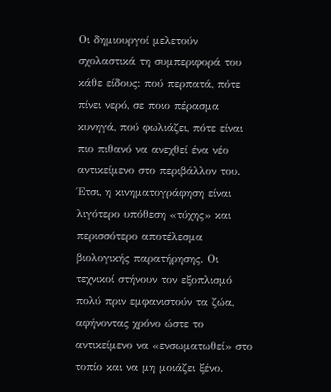Οι δημιουργοί μελετούν σχολαστικά τη συμπεριφορά του κάθε είδους: πού περπατά, πότε πίνει νερό, σε ποιο πέρασμα κυνηγά, πού φωλιάζει, πότε είναι πιο πιθανό να ανεχθεί ένα νέο αντικείμενο στο περιβάλλον του. Έτσι, η κινηματογράφηση είναι λιγότερο υπόθεση «τύχης» και περισσότερο αποτέλεσμα βιολογικής παρατήρησης. Οι τεχνικοί στήνουν τον εξοπλισμό πολύ πριν εμφανιστούν τα ζώα, αφήνοντας χρόνο ώστε το αντικείμενο να «ενσωματωθεί» στο τοπίο και να μη μοιάζει ξένο.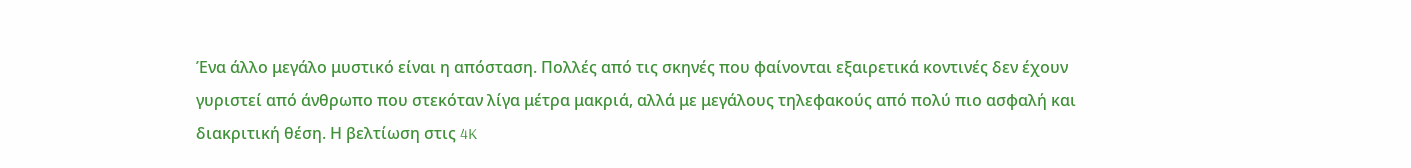Ένα άλλο μεγάλο μυστικό είναι η απόσταση. Πολλές από τις σκηνές που φαίνονται εξαιρετικά κοντινές δεν έχουν γυριστεί από άνθρωπο που στεκόταν λίγα μέτρα μακριά, αλλά με μεγάλους τηλεφακούς από πολύ πιο ασφαλή και διακριτική θέση. Η βελτίωση στις 4K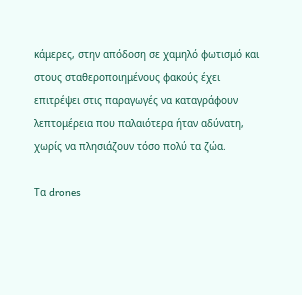κάμερες, στην απόδοση σε χαμηλό φωτισμό και στους σταθεροποιημένους φακούς έχει επιτρέψει στις παραγωγές να καταγράφουν λεπτομέρεια που παλαιότερα ήταν αδύνατη, χωρίς να πλησιάζουν τόσο πολύ τα ζώα.

Τα drones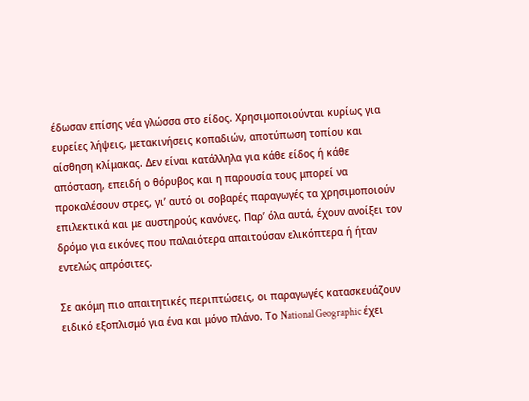έδωσαν επίσης νέα γλώσσα στο είδος. Χρησιμοποιούνται κυρίως για ευρείες λήψεις, μετακινήσεις κοπαδιών, αποτύπωση τοπίου και αίσθηση κλίμακας. Δεν είναι κατάλληλα για κάθε είδος ή κάθε απόσταση, επειδή ο θόρυβος και η παρουσία τους μπορεί να προκαλέσουν στρες, γι’ αυτό οι σοβαρές παραγωγές τα χρησιμοποιούν επιλεκτικά και με αυστηρούς κανόνες. Παρ’ όλα αυτά, έχουν ανοίξει τον δρόμο για εικόνες που παλαιότερα απαιτούσαν ελικόπτερα ή ήταν εντελώς απρόσιτες.

Σε ακόμη πιο απαιτητικές περιπτώσεις, οι παραγωγές κατασκευάζουν ειδικό εξοπλισμό για ένα και μόνο πλάνο. Το National Geographic έχει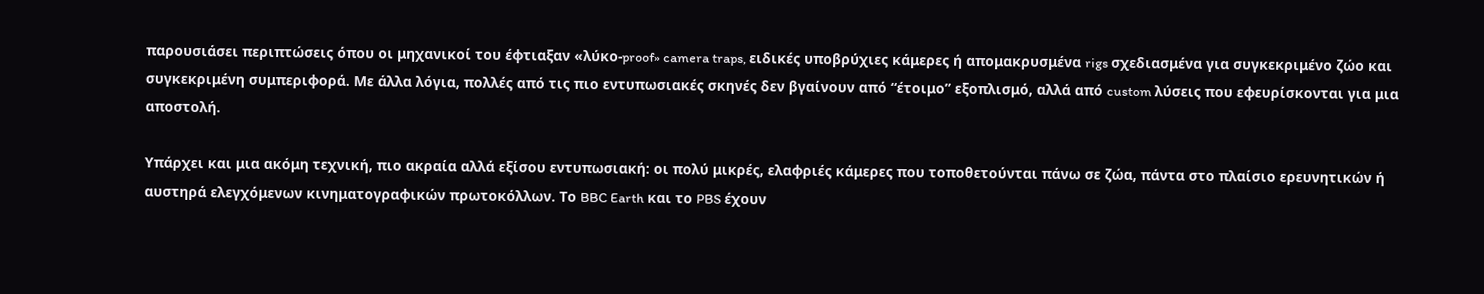παρουσιάσει περιπτώσεις όπου οι μηχανικοί του έφτιαξαν «λύκο-proof» camera traps, ειδικές υποβρύχιες κάμερες ή απομακρυσμένα rigs σχεδιασμένα για συγκεκριμένο ζώο και συγκεκριμένη συμπεριφορά. Με άλλα λόγια, πολλές από τις πιο εντυπωσιακές σκηνές δεν βγαίνουν από “έτοιμο” εξοπλισμό, αλλά από custom λύσεις που εφευρίσκονται για μια αποστολή.

Υπάρχει και μια ακόμη τεχνική, πιο ακραία αλλά εξίσου εντυπωσιακή: οι πολύ μικρές, ελαφριές κάμερες που τοποθετούνται πάνω σε ζώα, πάντα στο πλαίσιο ερευνητικών ή αυστηρά ελεγχόμενων κινηματογραφικών πρωτοκόλλων. Το BBC Earth και το PBS έχουν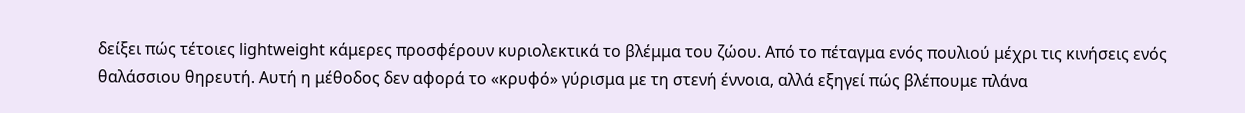δείξει πώς τέτοιες lightweight κάμερες προσφέρουν κυριολεκτικά το βλέμμα του ζώου. Από το πέταγμα ενός πουλιού μέχρι τις κινήσεις ενός θαλάσσιου θηρευτή. Αυτή η μέθοδος δεν αφορά το «κρυφό» γύρισμα με τη στενή έννοια, αλλά εξηγεί πώς βλέπουμε πλάνα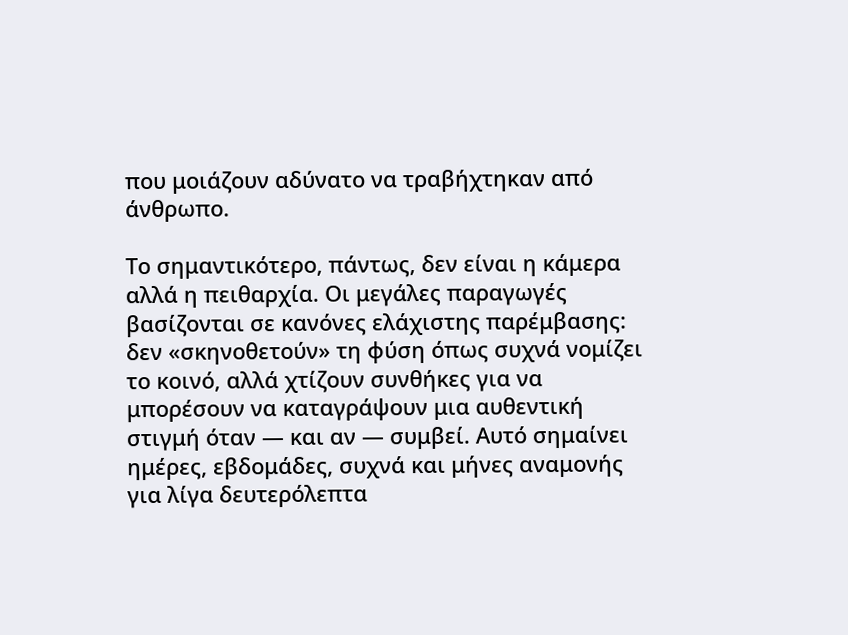που μοιάζουν αδύνατο να τραβήχτηκαν από άνθρωπο.

Το σημαντικότερο, πάντως, δεν είναι η κάμερα αλλά η πειθαρχία. Οι μεγάλες παραγωγές βασίζονται σε κανόνες ελάχιστης παρέμβασης: δεν «σκηνοθετούν» τη φύση όπως συχνά νομίζει το κοινό, αλλά χτίζουν συνθήκες για να μπορέσουν να καταγράψουν μια αυθεντική στιγμή όταν — και αν — συμβεί. Αυτό σημαίνει ημέρες, εβδομάδες, συχνά και μήνες αναμονής για λίγα δευτερόλεπτα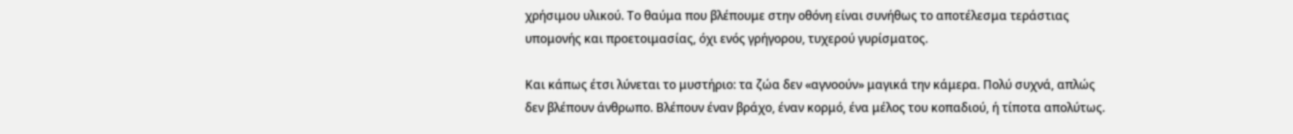χρήσιμου υλικού. Το θαύμα που βλέπουμε στην οθόνη είναι συνήθως το αποτέλεσμα τεράστιας υπομονής και προετοιμασίας, όχι ενός γρήγορου, τυχερού γυρίσματος.

Και κάπως έτσι λύνεται το μυστήριο: τα ζώα δεν «αγνοούν» μαγικά την κάμερα. Πολύ συχνά, απλώς δεν βλέπουν άνθρωπο. Βλέπουν έναν βράχο, έναν κορμό, ένα μέλος του κοπαδιού, ή τίποτα απολύτως.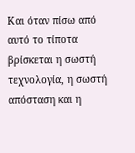Και όταν πίσω από αυτό το τίποτα βρίσκεται η σωστή τεχνολογία, η σωστή απόσταση και η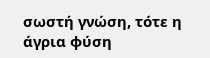σωστή γνώση, τότε η άγρια φύση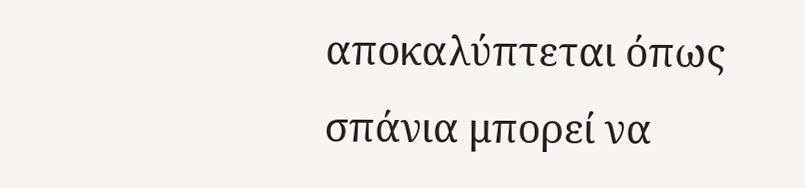αποκαλύπτεται όπως σπάνια μπορεί να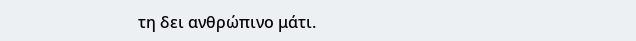τη δει ανθρώπινο μάτι.